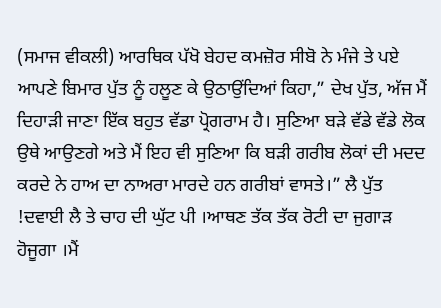(ਸਮਾਜ ਵੀਕਲੀ) ਆਰਥਿਕ ਪੱਖੋ ਬੇਹਦ ਕਮਜ਼ੋਰ ਸੀਬੋ ਨੇ ਮੰਜੇ ਤੇ ਪਏ ਆਪਣੇ ਬਿਮਾਰ ਪੁੱਤ ਨੂੰ ਹਲੂਣ ਕੇ ਉਠਾਉਂਦਿਆਂ ਕਿਹਾ,” ਦੇਖ ਪੁੱਤ, ਅੱਜ ਮੈਂ ਦਿਹਾੜੀ ਜਾਣਾ ਇੱਕ ਬਹੁਤ ਵੱਡਾ ਪ੍ਰੋਗਰਾਮ ਹੈ। ਸੁਣਿਆ ਬੜੇ ਵੱਡੇ ਵੱਡੇ ਲੋਕ ਉਥੇ ਆਉਣਗੇ ਅਤੇ ਮੈਂ ਇਹ ਵੀ ਸੁਣਿਆ ਕਿ ਬੜੀ ਗਰੀਬ ਲੋਕਾਂ ਦੀ ਮਦਦ ਕਰਦੇ ਨੇ ਹਾਅ ਦਾ ਨਾਅਰਾ ਮਾਰਦੇ ਹਨ ਗਰੀਬਾਂ ਵਾਸਤੇ।” ਲੈ ਪੁੱਤ !ਦਵਾਈ ਲੈ ਤੇ ਚਾਹ ਦੀ ਘੁੱਟ ਪੀ ।ਆਥਣ ਤੱਕ ਤੱਕ ਰੋਟੀ ਦਾ ਜੁਗਾੜ ਹੋਜੂਗਾ ।ਮੈਂ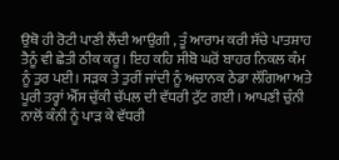ਉਥੋ ਹੀ ਰੋਟੀ ਪਾਣੀ ਲੈਂਦੀ ਆਉਗੀ , ਤੂੰ ਆਰਾਮ ਕਰੀ ਸੱਚੇ ਪਾਤਸ਼ਾਹ ਤੈਨੂੰ ਵੀ ਛੇਤੀ ਠੀਕ ਕਰੂ। ਇਹ ਕਹਿ ਸੀਬੋ ਘਰੋਂ ਬਾਹਰ ਨਿਕਲ ਕੰਮ ਨੂੰ ਤੁਰ ਪਈ। ਸੜਕ ਤੇ ਤੁਰੀਂ ਜਾਂਦੀ ਨੂੰ ਅਚਾਨਕ ਠੇਡਾ ਲੱਗਿਆ ਅਤੇ ਪੂਰੀ ਤਰ੍ਹਾਂ ਐੱਸ ਚੁੱਕੀ ਚੱਪਲ ਦੀ ਵੱਧਰੀ ਟੁੱਟ ਗਈ । ਆਪਣੀ ਚੁੰਨੀ ਨਾਲੋਂ ਕੰਨੀ ਨੂੰ ਪਾੜ ਕੇ ਵੱਧਰੀ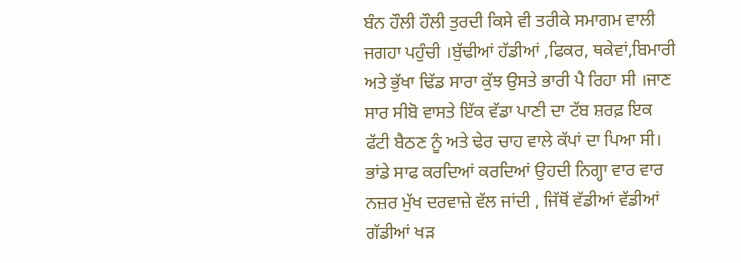ਬੰਨ ਹੌਲੀ ਹੌਲੀ ਤੁਰਦੀ ਕਿਸੇ ਵੀ ਤਰੀਕੇ ਸਮਾਗਮ ਵਾਲੀ ਜਗਹਾ ਪਹੁੰਚੀ ।ਬੁੱਢੀਆਂ ਹੱਡੀਆਂ ,ਫਿਕਰ, ਥਕੇਵਾਂ,ਬਿਮਾਰੀ ਅਤੇ ਭੁੱਖਾ ਢਿੱਡ ਸਾਰਾ ਕੁੱਝ ਉਸਤੇ ਭਾਰੀ ਪੈ ਰਿਹਾ ਸੀ ।ਜਾਣ ਸਾਰ ਸੀਬੋ ਵਾਸਤੇ ਇੱਕ ਵੱਡਾ ਪਾਣੀ ਦਾ ਟੱਬ ਸ਼ਰਫ਼ ਇਕ ਫੱਟੀ ਬੈਠਣ ਨੂੰ ਅਤੇ ਢੇਰ ਚਾਹ ਵਾਲੇ ਕੱਪਾਂ ਦਾ ਪਿਆ ਸੀ। ਭਾਂਡੇ ਸਾਫ ਕਰਦਿਆਂ ਕਰਦਿਆਂ ਉਹਦੀ ਨਿਗ੍ਹਾ ਵਾਰ ਵਾਰ ਨਜ਼ਰ ਮੁੱਖ ਦਰਵਾਜ਼ੇ ਵੱਲ ਜਾਂਦੀ , ਜਿੱਥੋਂ ਵੱਡੀਆਂ ਵੱਡੀਆਂ ਗੱਡੀਆਂ ਖੜ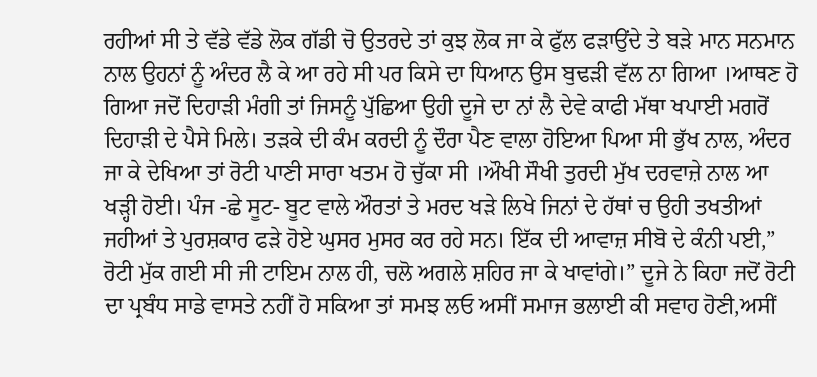ਰਹੀਆਂ ਸੀ ਤੇ ਵੱਡੇ ਵੱਡੇ ਲੋਕ ਗੱਡੀ ਚੋ ਉਤਰਦੇ ਤਾਂ ਕੁਝ ਲੋਕ ਜਾ ਕੇ ਫੁੱਲ ਫੜਾਉਂਦੇ ਤੇ ਬੜੇ ਮਾਨ ਸਨਮਾਨ ਨਾਲ ਉਹਨਾਂ ਨੂੰ ਅੰਦਰ ਲੈ ਕੇ ਆ ਰਹੇ ਸੀ ਪਰ ਕਿਸੇ ਦਾ ਧਿਆਨ ਉਸ ਬੁਢੜੀ ਵੱਲ ਨਾ ਗਿਆ ।ਆਥਣ ਹੋ ਗਿਆ ਜਦੋਂ ਦਿਹਾੜੀ ਮੰਗੀ ਤਾਂ ਜਿਸਨੂੰ ਪੁੱਛਿਆ ਉਹੀ ਦੂਜੇ ਦਾ ਨਾਂ ਲੈ ਦੇਵੇ ਕਾਫੀ ਮੱਥਾ ਖਪਾਈ ਮਗਰੋਂ ਦਿਹਾੜੀ ਦੇ ਪੈਸੇ ਮਿਲੇ। ਤੜਕੇ ਦੀ ਕੰਮ ਕਰਦੀ ਨੂੰ ਦੌਰਾ ਪੈਣ ਵਾਲਾ ਹੋਇਆ ਪਿਆ ਸੀ ਭੁੱਖ ਨਾਲ, ਅੰਦਰ ਜਾ ਕੇ ਦੇਖਿਆ ਤਾਂ ਰੋਟੀ ਪਾਣੀ ਸਾਰਾ ਖਤਮ ਹੋ ਚੁੱਕਾ ਸੀ ।ਔਖੀ ਸੌਖੀ ਤੁਰਦੀ ਮੁੱਖ ਦਰਵਾਜ਼ੇ ਨਾਲ ਆ ਖੜ੍ਹੀ ਹੋਈ। ਪੰਜ -ਛੇ ਸੂਟ- ਬੂਟ ਵਾਲੇ ਔਰਤਾਂ ਤੇ ਮਰਦ ਖੜੇ ਲਿਖੇ ਜਿਨਾਂ ਦੇ ਹੱਥਾਂ ਚ ਉਹੀ ਤਖਤੀਆਂ ਜਹੀਆਂ ਤੇ ਪੁਰਸ਼ਕਾਰ ਫੜੇ ਹੋਏ ਘੁਸਰ ਮੁਸਰ ਕਰ ਰਹੇ ਸਨ। ਇੱਕ ਦੀ ਆਵਾਜ਼ ਸੀਬੋ ਦੇ ਕੰਨੀ ਪਈ,” ਰੋਟੀ ਮੁੱਕ ਗਈ ਸੀ ਜੀ ਟਾਇਮ ਨਾਲ ਹੀ, ਚਲੋ ਅਗਲੇ ਸ਼ਹਿਰ ਜਾ ਕੇ ਖਾਵਾਂਗੇ।” ਦੂਜੇ ਨੇ ਕਿਹਾ ਜਦੋਂ ਰੋਟੀ ਦਾ ਪ੍ਰਬੰਧ ਸਾਡੇ ਵਾਸਤੇ ਨਹੀਂ ਹੋ ਸਕਿਆ ਤਾਂ ਸਮਝ ਲਓ ਅਸੀਂ ਸਮਾਜ ਭਲਾਈ ਕੀ ਸਵਾਹ ਹੋਣੀ,ਅਸੀਂ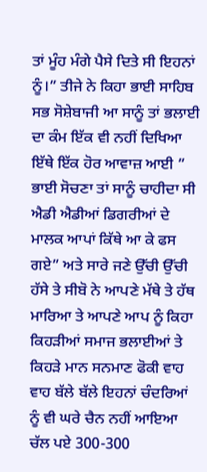ਤਾਂ ਮੂੰਹ ਮੰਗੇ ਪੈਸੇ ਦਿਤੇ ਸੀ ਇਹਨਾਂ ਨੂੰ।” ਤੀਜੇ ਨੇ ਕਿਹਾ ਭਾਈ ਸਾਹਿਬ ਸਭ ਸੋਸ਼ੇਬਾਜੀ ਆ ਸਾਨੂੰ ਤਾਂ ਭਲਾਈ ਦਾ ਕੰਮ ਇੱਕ ਵੀ ਨਹੀਂ ਦਿਖਿਆ ਇੱਥੇ ਇੱਕ ਹੋਰ ਆਵਾਜ਼ ਆਈ ” ਭਾਈ ਸੋਚਣਾ ਤਾਂ ਸਾਨੂੰ ਚਾਹੀਦਾ ਸੀ ਐਡੀ ਐਡੀਆਂ ਡਿਗਰੀਆਂ ਦੇ ਮਾਲਕ ਆਪਾਂ ਕਿੱਥੇ ਆ ਕੇ ਫਸ ਗਏ” ਅਤੇ ਸਾਰੇ ਜਣੇ ਉੱਚੀ ਉੱਚੀ ਹੱਸੇ ਤੇ ਸੀਬੋ ਨੇ ਆਪਣੇ ਮੱਥੇ ਤੇ ਹੱਥ ਮਾਰਿਆ ਤੇ ਆਪਣੇ ਆਪ ਨੂੰ ਕਿਹਾ ਕਿਹੜੀਆਂ ਸਮਾਜ ਭਲਾਈਆਂ ਤੇ ਕਿਹੜੇ ਮਾਨ ਸਨਮਾਣ ਫੋਕੀ ਵਾਹ ਵਾਹ ਬੱਲੇ ਬੱਲੇ ਇਹਨਾਂ ਚੰਦਰਿਆਂ ਨੂੰ ਵੀ ਘਰੇ ਚੈਨ ਨਹੀਂ ਆਇਆ ਚੱਲ ਪਏ 300-300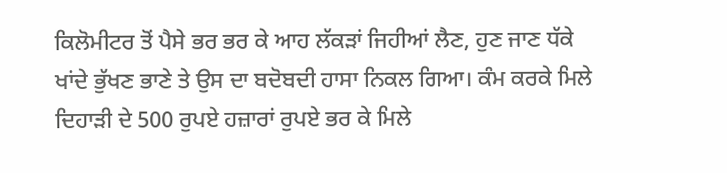ਕਿਲੋਮੀਟਰ ਤੋਂ ਪੈਸੇ ਭਰ ਭਰ ਕੇ ਆਹ ਲੱਕੜਾਂ ਜਿਹੀਆਂ ਲੈਣ, ਹੁਣ ਜਾਣ ਧੱਕੇ ਖਾਂਦੇ ਭੁੱਖਣ ਭਾਣੇ ਤੇ ਉਸ ਦਾ ਬਦੋਬਦੀ ਹਾਸਾ ਨਿਕਲ ਗਿਆ। ਕੰਮ ਕਰਕੇ ਮਿਲੇ ਦਿਹਾੜੀ ਦੇ 500 ਰੁਪਏ ਹਜ਼ਾਰਾਂ ਰੁਪਏ ਭਰ ਕੇ ਮਿਲੇ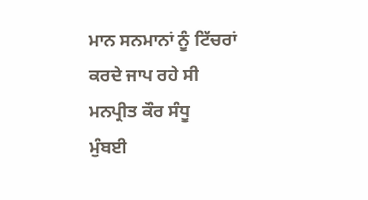ਮਾਨ ਸਨਮਾਨਾਂ ਨੂੰ ਟਿੱਚਰਾਂ ਕਰਦੇ ਜਾਪ ਰਹੇ ਸੀ
ਮਨਪ੍ਰੀਤ ਕੌਰ ਸੰਧੂ
ਮੁੰਬਈ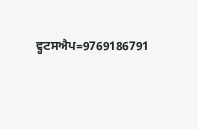ਵ੍ਹਟਸਐਪ=9769186791